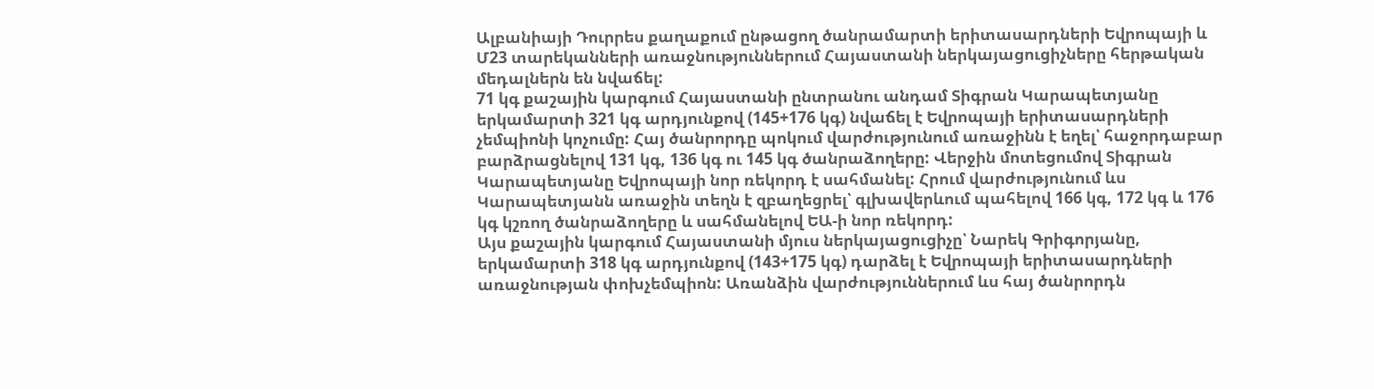Ալբանիայի Դուրրես քաղաքում ընթացող ծանրամարտի երիտասարդների Եվրոպայի և Մ23 տարեկանների առաջնություններում Հայաստանի ներկայացուցիչները հերթական մեդալներն են նվաճել:
71 կգ քաշային կարգում Հայաստանի ընտրանու անդամ Տիգրան Կարապետյանը երկամարտի 321 կգ արդյունքով (145+176 կգ) նվաճել է Եվրոպայի երիտասարդների չեմպիոնի կոչումը: Հայ ծանրորդը պոկում վարժությունում առաջինն է եղել՝ հաջորդաբար բարձրացնելով 131 կգ, 136 կգ ու 145 կգ ծանրաձողերը: Վերջին մոտեցումով Տիգրան Կարապետյանը Եվրոպայի նոր ռեկորդ է սահմանել: Հրում վարժությունում ևս Կարապետյանն առաջին տեղն է զբաղեցրել՝ գլխավերևում պահելով 166 կգ, 172 կգ և 176 կգ կշռող ծանրաձողերը և սահմանելով ԵԱ-ի նոր ռեկորդ:
Այս քաշային կարգում Հայաստանի մյուս ներկայացուցիչը՝ Նարեկ Գրիգորյանը, երկամարտի 318 կգ արդյունքով (143+175 կգ) դարձել է Եվրոպայի երիտասարդների առաջնության փոխչեմպիոն: Առանձին վարժություններում ևս հայ ծանրորդն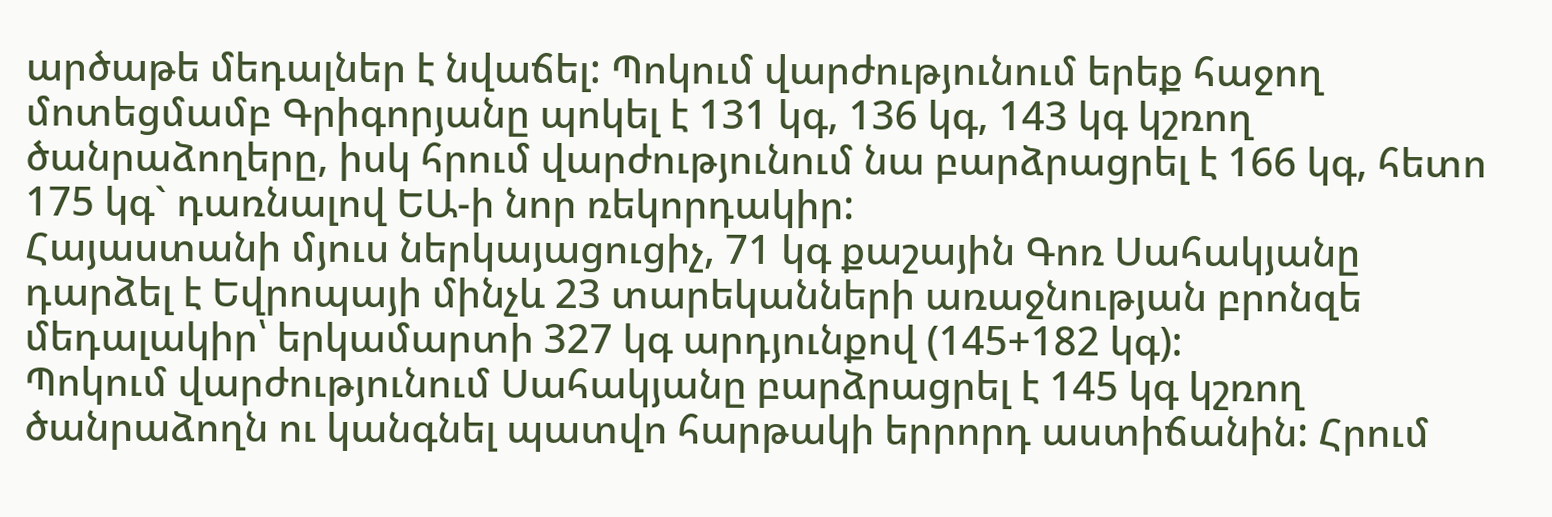արծաթե մեդալներ է նվաճել: Պոկում վարժությունում երեք հաջող մոտեցմամբ Գրիգորյանը պոկել է 131 կգ, 136 կգ, 143 կգ կշռող ծանրաձողերը, իսկ հրում վարժությունում նա բարձրացրել է 166 կգ, հետո 175 կգ` դառնալով ԵԱ-ի նոր ռեկորդակիր:
Հայաստանի մյուս ներկայացուցիչ, 71 կգ քաշային Գոռ Սահակյանը դարձել է Եվրոպայի մինչև 23 տարեկանների առաջնության բրոնզե մեդալակիր՝ երկամարտի 327 կգ արդյունքով (145+182 կգ):
Պոկում վարժությունում Սահակյանը բարձրացրել է 145 կգ կշռող ծանրաձողն ու կանգնել պատվո հարթակի երրորդ աստիճանին: Հրում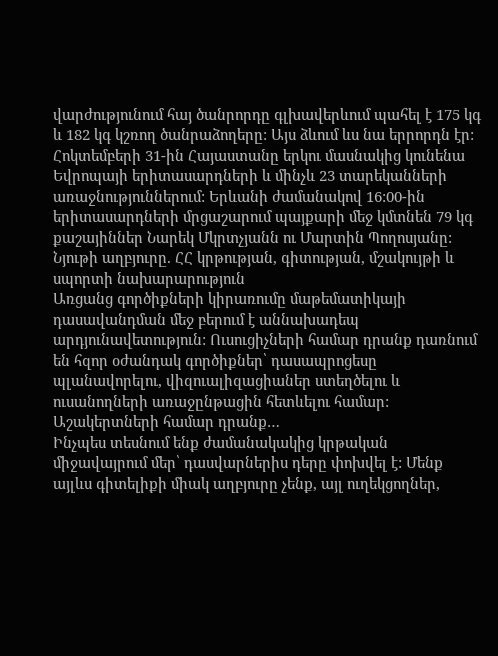վարժությունում հայ ծանրորդը գլխավերևում պահել է 175 կգ և 182 կգ կշռող ծանրաձողերը: Այս ձևում ևս նա երրորդն էր:
Հոկտեմբերի 31-ին Հայաստանը երկու մասնակից կունենա Եվրոպայի երիտասարդների և մինչև 23 տարեկանների առաջնություններում: Երևանի ժամանակով 16:00-ին երիտասարդների մրցաշարում պայքարի մեջ կմտնեն 79 կգ քաշայիններ Նարեկ Մկրտչյանն ու Մարտին Պողոսյանը:
Նյութի աղբյուրը. ՀՀ կրթության, գիտության, մշակույթի և սպորտի նախարարություն
Առցանց գործիքների կիրառումը մաթեմատիկայի դասավանդման մեջ բերում է աննախադեպ արդյունավետություն: Ուսուցիչների համար դրանք դառնում են հզոր օժանդակ գործիքներ՝ դասապրոցեսը պլանավորելու, վիզուալիզացիաներ ստեղծելու և ուսանողների առաջընթացին հետևելու համար: Աշակերտների համար դրանք…
Ինչպես տեսնում ենք ժամանակակից կրթական միջավայրում մեր՝ դասվարներիս դերը փոխվել է: Մենք այլևս գիտելիքի միակ աղբյուրը չենք, այլ ուղեկցողներ,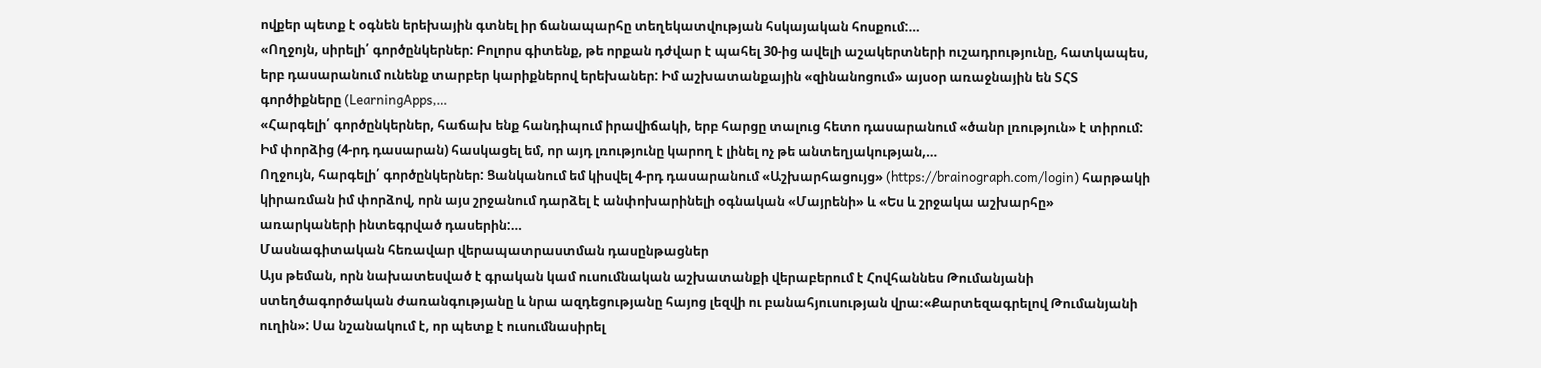ովքեր պետք է օգնեն երեխային գտնել իր ճանապարհը տեղեկատվության հսկայական հոսքում:…
«Ողջոյն, սիրելի՛ գործընկերներ: Բոլորս գիտենք, թե որքան դժվար է պահել 30-ից ավելի աշակերտների ուշադրությունը, հատկապես, երբ դասարանում ունենք տարբեր կարիքներով երեխաներ: Իմ աշխատանքային «զինանոցում» այսօր առաջնային են ՏՀՏ գործիքները (LearningApps,…
«Հարգելի՛ գործընկերներ, հաճախ ենք հանդիպում իրավիճակի, երբ հարցը տալուց հետո դասարանում «ծանր լռություն» է տիրում: Իմ փորձից (4-րդ դասարան) հասկացել եմ, որ այդ լռությունը կարող է լինել ոչ թե անտեղյակության,…
Ողջույն, հարգելի՛ գործընկերներ: Ցանկանում եմ կիսվել 4-րդ դասարանում «Աշխարհացույց» (https://brainograph.com/login) հարթակի կիրառման իմ փորձով, որն այս շրջանում դարձել է անփոխարինելի օգնական «Մայրենի» և «Ես և շրջակա աշխարհը» առարկաների ինտեգրված դասերին:…
Մասնագիտական հեռավար վերապատրաստման դասընթացներ
Այս թեման, որն նախատեսված է գրական կամ ուսումնական աշխատանքի վերաբերում է Հովհաննես Թումանյանի ստեղծագործական ժառանգությանը և նրա ազդեցությանը հայոց լեզվի ու բանահյուսության վրա։«Քարտեզագրելով Թումանյանի ուղին»: Սա նշանակում է, որ պետք է ուսումնասիրել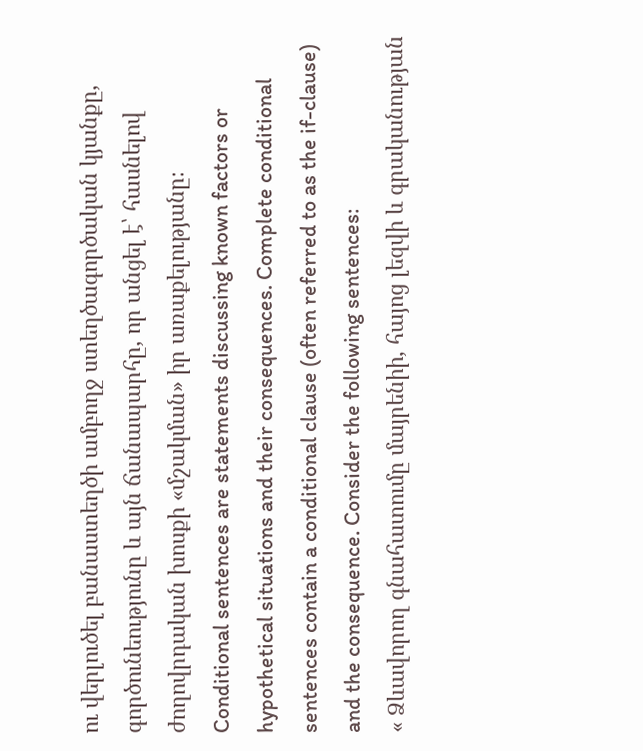ու վերլուծել բանաստեղծի ամբողջ ստեղծագործական կյանքը, գործունեությունը և այն ճանապարհը, որ անցել է՝ հասնելով ժողովրդական խոսքի «մշակման» իր առաքելությանը։
Conditional sentences are statements discussing known factors or hypothetical situations and their consequences. Complete conditional sentences contain a conditional clause (often referred to as the if-clause) and the consequence. Consider the following sentences:
« Ձևավորող գնահատումը մայրենիի, հայոց լեզվի և գրականության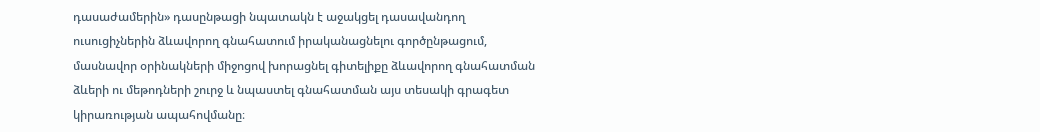դասաժամերին» դասընթացի նպատակն է աջակցել դասավանդող ուսուցիչներին ձևավորող գնահատում իրականացնելու գործընթացում, մասնավոր օրինակների միջոցով խորացնել գիտելիքը ձևավորող գնահատման ձևերի ու մեթոդների շուրջ և նպաստել գնահատման այս տեսակի գրագետ կիրառության ապահովմանը։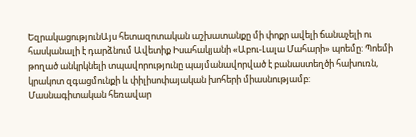ԵզրակացությունԱյս հետազոտական աշխատանքը մի փոքր ավելի ճանաչելի ու հասկանալի է դարձնում Ավետիք Իսահակյանի «Աբու-Լալա Մահարի» պոեմը: Պոեմի թողած անկրկնելի տպավորությունը պայմանավորված է բանաստեղծի հախուռն, կրակոտ զգացմունքի և փիլիսոփայական խոհերի միասնությամբ:
Մասնագիտական հեռավար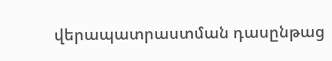վերապատրաստման դասընթաց